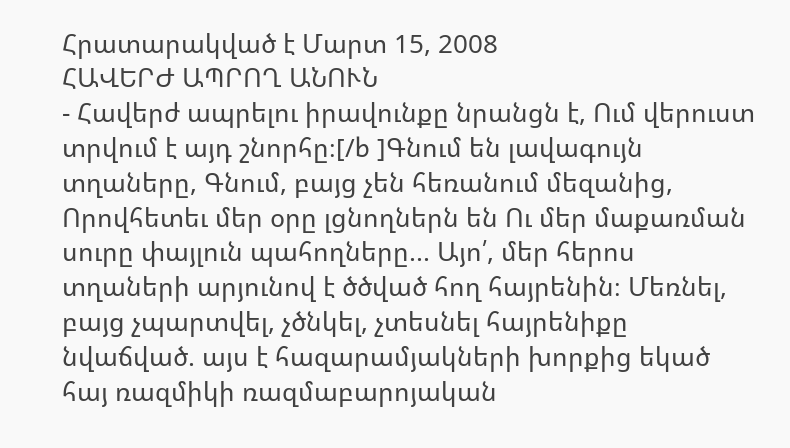Հրատարակված է Մարտ 15, 2008
ՀԱՎԵՐԺ ԱՊՐՈՂ ԱՆՈՒՆ
- Հավերժ ապրելու իրավունքը նրանցն է, Ում վերուստ տրվում է այդ շնորհը։[/b ]Գնում են լավագույն տղաները, Գնում, բայց չեն հեռանում մեզանից, Որովհետեւ մեր օրը լցնողներն են Ու մեր մաքառման սուրը փայլուն պահողները... Այո՛, մեր հերոս տղաների արյունով է ծծված հող հայրենին։ Մեռնել, բայց չպարտվել, չծնկել, չտեսնել հայրենիքը նվաճված. այս է հազարամյակների խորքից եկած հայ ռազմիկի ռազմաբարոյական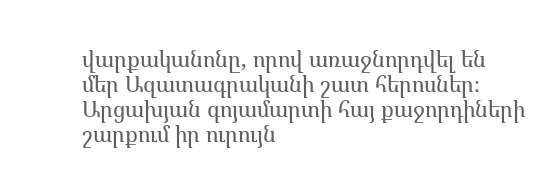վարքականոնը, որով առաջնորդվել են մեր Ազատագրականի շատ հերոսներ։ Արցախյան գոյամարտի հայ քաջորդիների շարքում իր ուրույն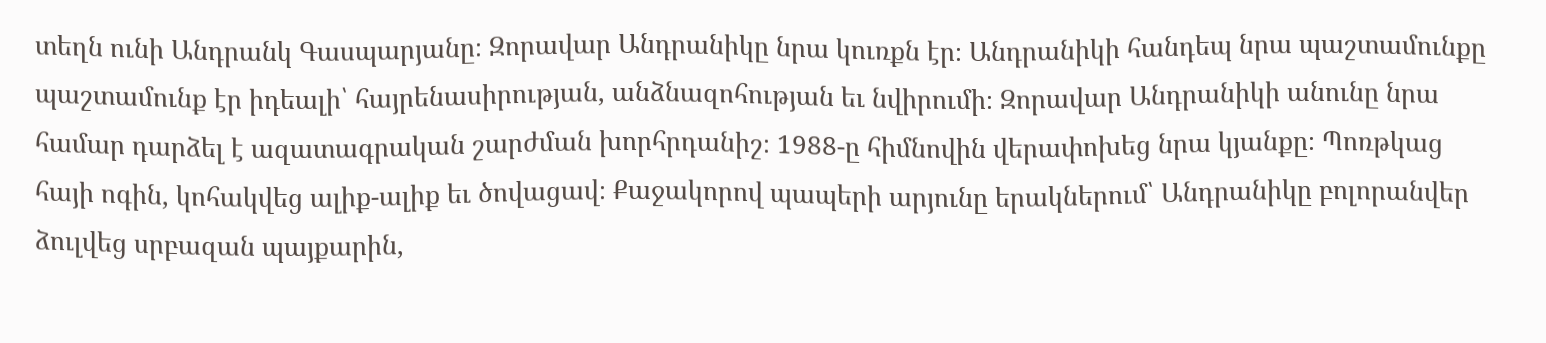տեղն ունի Անդրանկ Գասպարյանը։ Զորավար Անդրանիկը նրա կուռքն էր։ Անդրանիկի հանդեպ նրա պաշտամունքը պաշտամունք էր իդեալի՝ հայրենասիրության, անձնազոհության եւ նվիրումի։ Զորավար Անդրանիկի անունը նրա համար դարձել է ազատագրական շարժման խորհրդանիշ։ 1988-ը հիմնովին վերափոխեց նրա կյանքը։ Պոռթկաց հայի ոգին, կոհակվեց ալիք-ալիք եւ ծովացավ։ Քաջակորով պապերի արյունը երակներում՝ Անդրանիկը բոլորանվեր ձուլվեց սրբազան պայքարին,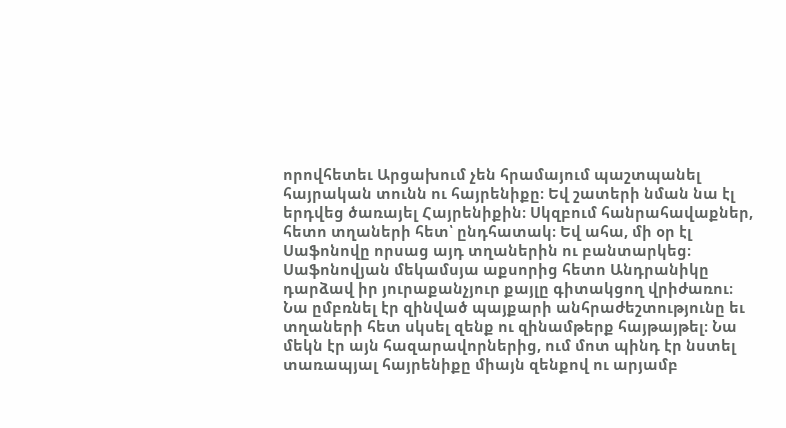որովհետեւ Արցախում չեն հրամայում պաշտպանել հայրական տունն ու հայրենիքը։ Եվ շատերի նման նա էլ երդվեց ծառայել Հայրենիքին։ Սկզբում հանրահավաքներ, հետո տղաների հետ՝ ընդհատակ։ Եվ ահա, մի օր էլ Սաֆոնովը որսաց այդ տղաներին ու բանտարկեց։ Սաֆոնովյան մեկամսյա աքսորից հետո Անդրանիկը դարձավ իր յուրաքանչյուր քայլը գիտակցող վրիժառու։ Նա ըմբռնել էր զինված պայքարի անհրաժեշտությունը եւ տղաների հետ սկսել զենք ու զինամթերք հայթայթել։ Նա մեկն էր այն հազարավորներից, ում մոտ պինդ էր նստել տառապյալ հայրենիքը միայն զենքով ու արյամբ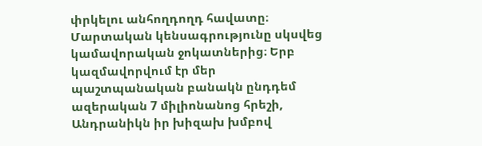փրկելու անհողդողդ հավատը։ Մարտական կենսագրությունը սկսվեց կամավորական ջոկատներից։ Երբ կազմավորվում էր մեր պաշտպանական բանակն ընդդեմ ազերական 7 միլիոնանոց հրեշի, Անդրանիկն իր խիզախ խմբով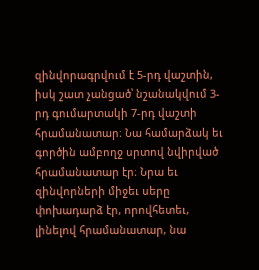զինվորագրվում է 5-րդ վաշտին, իսկ շատ չանցած՝ նշանակվում 3-րդ գումարտակի 7-րդ վաշտի հրամանատար։ Նա համարձակ եւ գործին ամբողջ սրտով նվիրված հրամանատար էր։ Նրա եւ զինվորների միջեւ սերը փոխադարձ էր, որովհետեւ, լինելով հրամանատար, նա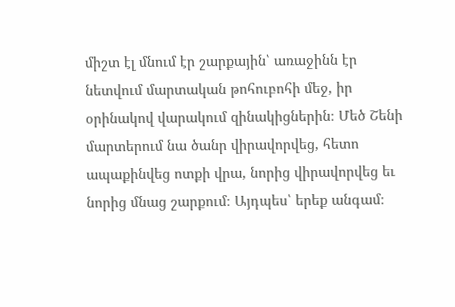միշտ էլ մնում էր շարքային՝ առաջինն էր նետվում մարտական թոհուբոհի մեջ, իր օրինակով վարակում զինակիցներին։ Մեծ Շենի մարտերում նա ծանր վիրավորվեց, հետո ապաքինվեց ոտքի վրա, նորից վիրավորվեց եւ նորից մնաց շարքում։ Այդպես՝ երեք անգամ։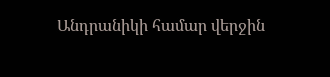Անդրանիկի համար վերջին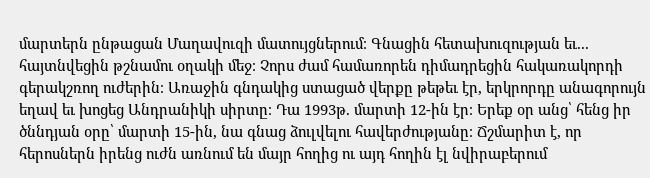մարտերն ընթացան Մաղավուզի մատույցներում։ Գնացին հետախուզության եւ... հայտնվեցին թշնամու օղակի մեջ։ Չորս ժամ համառորեն դիմադրեցին հակառակորդի գերակշռող ուժերին։ Առաջին գնդակից ստացած վերքը թեթեւ էր, երկրորդը անագորույն եղավ եւ խոցեց Անդրանիկի սիրտը։ Դա 1993թ. մարտի 12-ին էր։ Երեք օր անց՝ հենց իր ծննդյան օրը՝ մարտի 15-ին, նա գնաց ձուլվելու հավերժությանը։ Ճշմարիտ է, որ հերոսներն իրենց ուժն առնում են մայր հողից ու այդ հողին էլ նվիրաբերում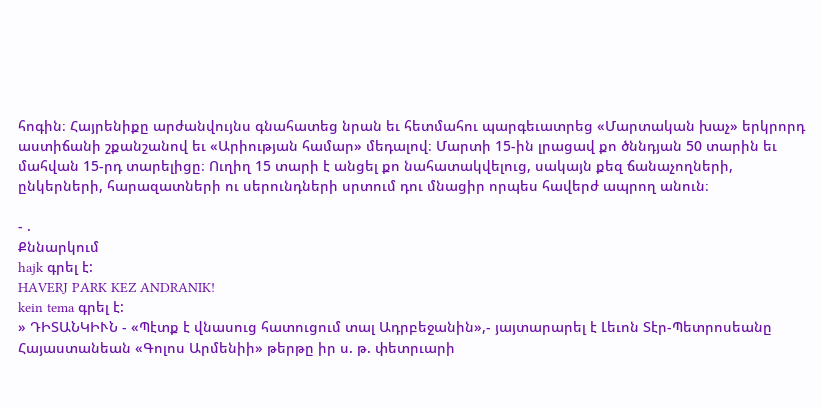հոգին։ Հայրենիքը արժանվույնս գնահատեց նրան եւ հետմահու պարգեւատրեց «Մարտական խաչ» երկրորդ աստիճանի շքանշանով եւ «Արիության համար» մեդալով։ Մարտի 15-ին լրացավ քո ծննդյան 50 տարին եւ մահվան 15-րդ տարելիցը։ Ուղիղ 15 տարի է անցել քո նահատակվելուց, սակայն քեզ ճանաչողների, ընկերների, հարազատների ու սերունդների սրտում դու մնացիր որպես հավերժ ապրող անուն։

- .
Քննարկում
hajk գրել է:
HAVERJ PARK KEZ ANDRANIK!
kein tema գրել է:
» ԴԻՏԱՆԿԻՒՆ - «Պէտք է վնասուց հատուցում տալ Ադրբեջանին»,- յայտարարել է Լեւոն Տէր-Պետրոսեանը
Հայաստանեան «Գոլոս Արմենիի» թերթը իր ս. թ. փետրւարի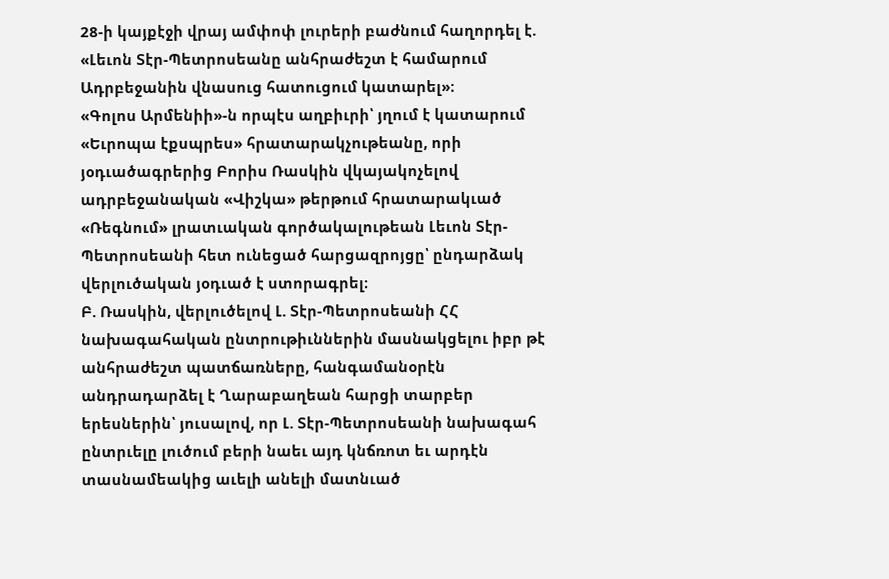28-ի կայքէջի վրայ ամփոփ լուրերի բաժնում հաղորդել է. «Լեւոն Տէր-Պետրոսեանը անհրաժեշտ է համարում Ադրբեջանին վնասուց հատուցում կատարել»։
«Գոլոս Արմենիի»-ն որպէս աղբիւրի՝ յղում է կատարում «Եւրոպա էքսպրես» հրատարակչութեանը, որի յօդւածագրերից Բորիս Ռասկին վկայակոչելով ադրբեջանական «Վիշկա» թերթում հրատարակւած «Ռեգնում» լրատւական գործակալութեան Լեւոն Տէր- Պետրոսեանի հետ ունեցած հարցազրոյցը՝ ընդարձակ վերլուծական յօդւած է ստորագրել։
Բ. Ռասկին, վերլուծելով Լ. Տէր-Պետրոսեանի ՀՀ նախագահական ընտրութիւններին մասնակցելու իբր թէ անհրաժեշտ պատճառները, հանգամանօրէն անդրադարձել է Ղարաբաղեան հարցի տարբեր երեսներին՝ յուսալով, որ Լ. Տէր-Պետրոսեանի նախագահ ընտրւելը լուծում բերի նաեւ այդ կնճռոտ եւ արդէն տասնամեակից աւելի անելի մատնւած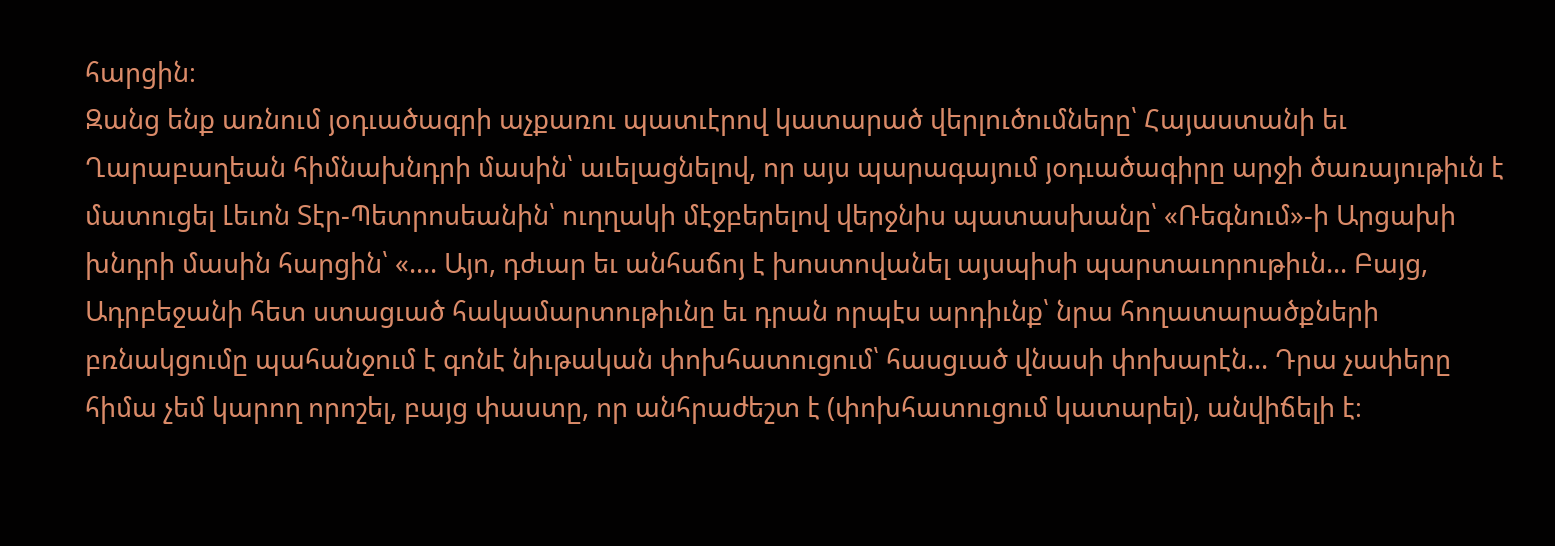հարցին։
Զանց ենք առնում յօդւածագրի աչքառու պատւէրով կատարած վերլուծումները՝ Հայաստանի եւ Ղարաբաղեան հիմնախնդրի մասին՝ աւելացնելով, որ այս պարագայում յօդւածագիրը արջի ծառայութիւն է մատուցել Լեւոն Տէր-Պետրոսեանին՝ ուղղակի մէջբերելով վերջնիս պատասխանը՝ «Ռեգնում»-ի Արցախի խնդրի մասին հարցին՝ «.... Այո, դժւար եւ անհաճոյ է խոստովանել այսպիսի պարտաւորութիւն... Բայց, Ադրբեջանի հետ ստացւած հակամարտութիւնը եւ դրան որպէս արդիւնք՝ նրա հողատարածքների բռնակցումը պահանջում է գոնէ նիւթական փոխհատուցում՝ հասցւած վնասի փոխարէն... Դրա չափերը հիմա չեմ կարող որոշել, բայց փաստը, որ անհրաժեշտ է (փոխհատուցում կատարել), անվիճելի է։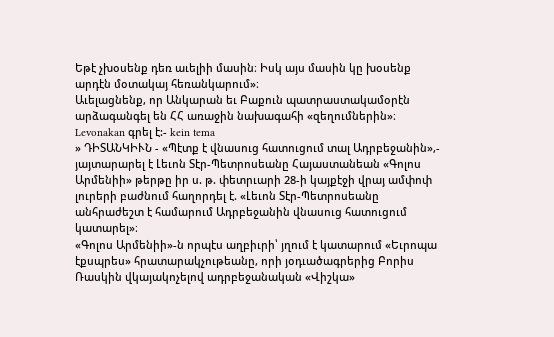Եթէ չխօսենք դեռ աւելիի մասին։ Իսկ այս մասին կը խօսենք արդէն մօտակայ հեռանկարում»։
Աւելացնենք, որ Անկարան եւ Բաքուն պատրաստակամօրէն արձագանգել են ՀՀ առաջին նախագահի «զեղումներին»։
Levonakan գրել է:- kein tema
» ԴԻՏԱՆԿԻՒՆ - «Պէտք է վնասուց հատուցում տալ Ադրբեջանին»,- յայտարարել է Լեւոն Տէր-Պետրոսեանը Հայաստանեան «Գոլոս Արմենիի» թերթը իր ս. թ. փետրւարի 28-ի կայքէջի վրայ ամփոփ լուրերի բաժնում հաղորդել է. «Լեւոն Տէր-Պետրոսեանը անհրաժեշտ է համարում Ադրբեջանին վնասուց հատուցում կատարել»։
«Գոլոս Արմենիի»-ն որպէս աղբիւրի՝ յղում է կատարում «Եւրոպա էքսպրես» հրատարակչութեանը, որի յօդւածագրերից Բորիս Ռասկին վկայակոչելով ադրբեջանական «Վիշկա»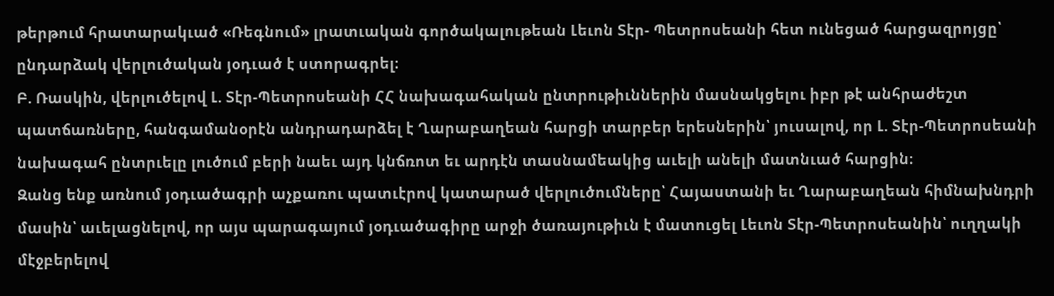թերթում հրատարակւած «Ռեգնում» լրատւական գործակալութեան Լեւոն Տէր- Պետրոսեանի հետ ունեցած հարցազրոյցը՝ ընդարձակ վերլուծական յօդւած է ստորագրել։
Բ. Ռասկին, վերլուծելով Լ. Տէր-Պետրոսեանի ՀՀ նախագահական ընտրութիւններին մասնակցելու իբր թէ անհրաժեշտ պատճառները, հանգամանօրէն անդրադարձել է Ղարաբաղեան հարցի տարբեր երեսներին՝ յուսալով, որ Լ. Տէր-Պետրոսեանի նախագահ ընտրւելը լուծում բերի նաեւ այդ կնճռոտ եւ արդէն տասնամեակից աւելի անելի մատնւած հարցին։
Զանց ենք առնում յօդւածագրի աչքառու պատւէրով կատարած վերլուծումները՝ Հայաստանի եւ Ղարաբաղեան հիմնախնդրի մասին՝ աւելացնելով, որ այս պարագայում յօդւածագիրը արջի ծառայութիւն է մատուցել Լեւոն Տէր-Պետրոսեանին՝ ուղղակի մէջբերելով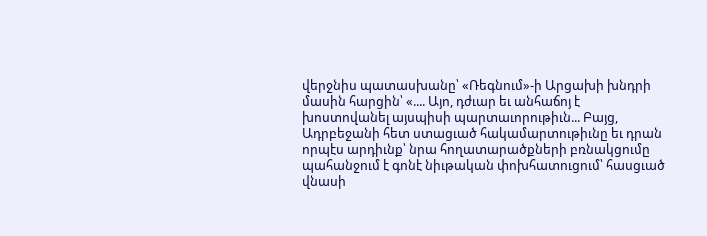վերջնիս պատասխանը՝ «Ռեգնում»-ի Արցախի խնդրի մասին հարցին՝ «.... Այո, դժւար եւ անհաճոյ է խոստովանել այսպիսի պարտաւորութիւն... Բայց, Ադրբեջանի հետ ստացւած հակամարտութիւնը եւ դրան որպէս արդիւնք՝ նրա հողատարածքների բռնակցումը պահանջում է գոնէ նիւթական փոխհատուցում՝ հասցւած վնասի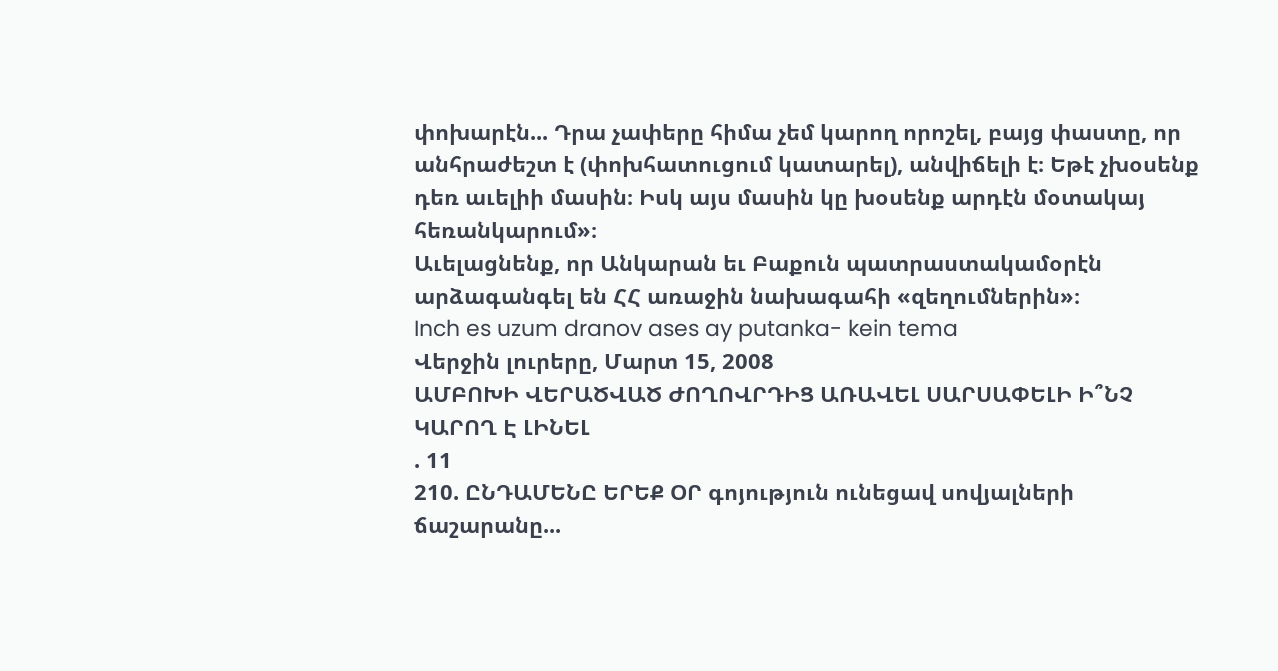փոխարէն... Դրա չափերը հիմա չեմ կարող որոշել, բայց փաստը, որ անհրաժեշտ է (փոխհատուցում կատարել), անվիճելի է։ Եթէ չխօսենք դեռ աւելիի մասին։ Իսկ այս մասին կը խօսենք արդէն մօտակայ հեռանկարում»։
Աւելացնենք, որ Անկարան եւ Բաքուն պատրաստակամօրէն արձագանգել են ՀՀ առաջին նախագահի «զեղումներին»։
Inch es uzum dranov ases ay putanka- kein tema
Վերջին լուրերը, Մարտ 15, 2008
ԱՄԲՈԽԻ ՎԵՐԱԾՎԱԾ ԺՈՂՈՎՐԴԻՑ ԱՌԱՎԵԼ ՍԱՐՍԱՓԵԼԻ Ի՞ՆՉ ԿԱՐՈՂ Է ԼԻՆԵԼ
. 11
210. ԸՆԴԱՄԵՆԸ ԵՐԵՔ ՕՐ գոյություն ունեցավ սովյալների ճաշարանը...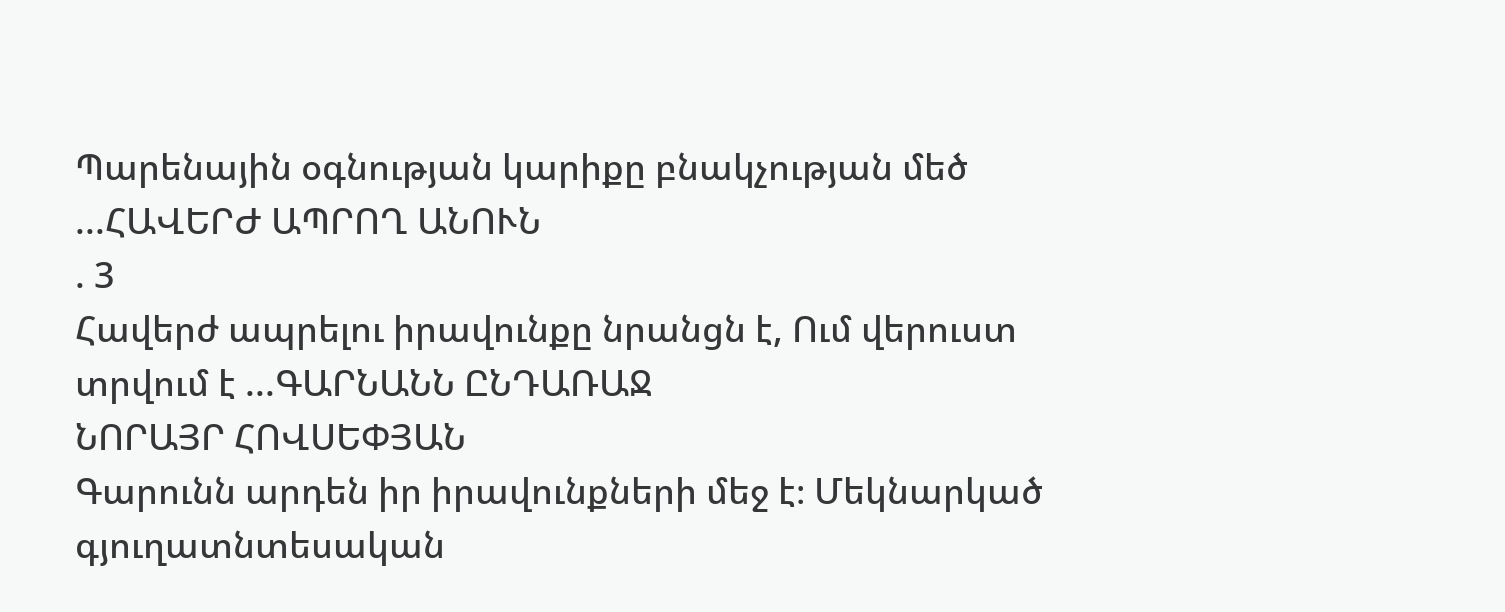Պարենային օգնության կարիքը բնակչության մեծ ...ՀԱՎԵՐԺ ԱՊՐՈՂ ԱՆՈՒՆ
. 3
Հավերժ ապրելու իրավունքը նրանցն է, Ում վերուստ տրվում է ...ԳԱՐՆԱՆՆ ԸՆԴԱՌԱՋ
ՆՈՐԱՅՐ ՀՈՎՍԵՓՅԱՆ
Գարունն արդեն իր իրավունքների մեջ է։ Մեկնարկած գյուղատնտեսական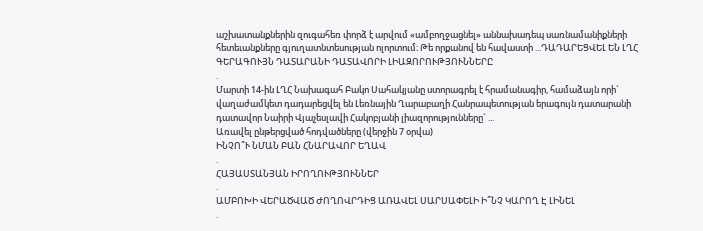աշխատանքներին զուգահեռ փորձ է արվում «ամբողջացնել» աննախադեպ սառնամանիքների հետեւանքները գյուղատնտեսության ոլորտում։ Թե որքանով են հավաստի ...ԴԱԴԱՐԵՑՎԵԼ ԵՆ ԼՂՀ ԳԵՐԱԳՈՒՅՆ ԴԱՏԱՐԱՆԻ ԴԱՏԱՎՈՐԻ ԼԻԱԶՈՐՈՒԹՅՈՒՆՆԵՐԸ
.
Մարտի 14-ին ԼՂՀ Նախագահ Բակո Սահակյանը ստորագրել է հրամանագիր, համաձայն որի` վաղաժամկետ դադարեցվել են Լեռնային Ղարաբաղի Հանրապետության երագույն դատարանի դատավոր Նաիրի Վյաչեսլավի Հակոբյանի լիազորությունները` ...
Առավել ընթերցված հոդվածները (վերջին 7 օրվա)
ԻՆՉՈ՞Ւ ՆՄԱՆ ԲԱՆ ՀՆԱՐԱՎՈՐ ԵՂԱՎ
.
ՀԱՅԱՍՏԱՆՅԱՆ ԻՐՈՂՈՒԹՅՈՒՆՆԵՐ
.
ԱՄԲՈԽԻ ՎԵՐԱԾՎԱԾ ԺՈՂՈՎՐԴԻՑ ԱՌԱՎԵԼ ՍԱՐՍԱՓԵԼԻ Ի՞ՆՉ ԿԱՐՈՂ Է ԼԻՆԵԼ
.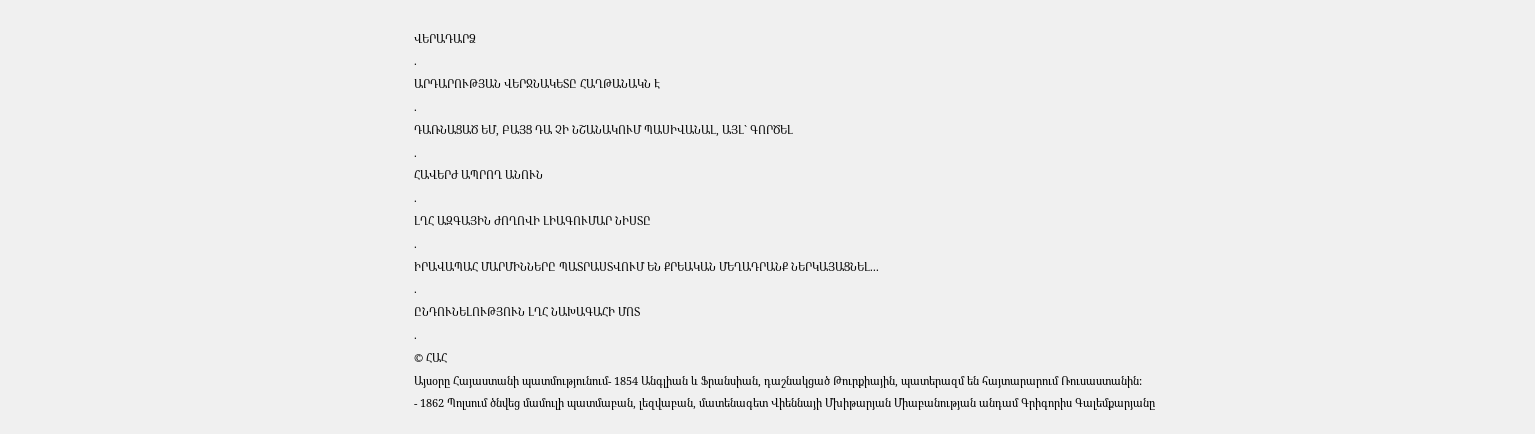ՎԵՐԱԴԱՐՁ
.
ԱՐԴԱՐՈՒԹՅԱՆ ՎԵՐՋՆԱԿԵՏԸ ՀԱՂԹԱՆԱԿՆ Է
.
ԴԱՌՆԱՑԱԾ ԵՄ, ԲԱՅՑ ԴԱ ՉԻ ՆՇԱՆԱԿՈՒՄ ՊԱՍԻՎԱՆԱԼ, ԱՅԼ` ԳՈՐԾԵԼ
.
ՀԱՎԵՐԺ ԱՊՐՈՂ ԱՆՈՒՆ
.
ԼՂՀ ԱԶԳԱՅԻՆ ԺՈՂՈՎԻ ԼԻԱԳՈՒՄԱՐ ՆԻՍՏԸ
.
ԻՐԱՎԱՊԱՀ ՄԱՐՄԻՆՆԵՐԸ ՊԱՏՐԱՍՏՎՈՒՄ ԵՆ ՔՐԵԱԿԱՆ ՄԵՂԱԴՐԱՆՔ ՆԵՐԿԱՅԱՑՆԵԼ...
.
ԸՆԴՈՒՆԵԼՈՒԹՅՈՒՆ ԼՂՀ ՆԱԽԱԳԱՀԻ ՄՈՏ
.
© ՀԱՀ
Այսօրը Հայաստանի պատմությունում- 1854 Անգլիան և Ֆրանսիան, դաշնակցած Թուրքիային, պատերազմ են հայտարարում Ռուսաստանին:
- 1862 Պոլսում ծնվեց մամուլի պատմաբան, լեզվաբան, մատենագետ Վիեննայի Մխիթարյան Միաբանության անդամ Գրիգորիս Գալեմքարյանը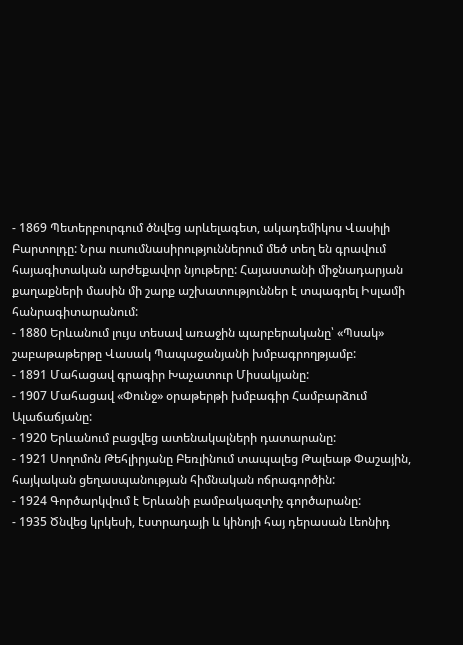- 1869 Պետերբուրգում ծնվեց արևելագետ, ակադեմիկոս Վասիլի Բարտոլդը: Նրա ուսումնասիրություններում մեծ տեղ են գրավում հայագիտական արժեքավոր նյութերը: Հայաստանի միջնադարյան քաղաքների մասին մի շարք աշխատություններ է տպագրել Իսլամի հանրագիտարանում:
- 1880 Երևանում լույս տեսավ առաջին պարբերականը՝ «Պսակ» շաբաթաթերթը Վասակ Պապաջանյանի խմբագրողթյամբ:
- 1891 Մահացավ գրագիր Խաչատուր Միսակյանը:
- 1907 Մահացավ «Փունջ» օրաթերթի խմբագիր Համբարձում Ալաճաճյանը:
- 1920 Երևանում բացվեց ատենակալների դատարանը:
- 1921 Սողոմոն Թեհլիրյանը Բեռլինում տապալեց Թալեաթ Փաշային, հայկական ցեղասպանության հիմնական ոճրագործին:
- 1924 Գործարկվում է Երևանի բամբակազտիչ գործարանը:
- 1935 Ծնվեց կրկեսի, էստրադայի և կինոյի հայ դերասան Լեոնիդ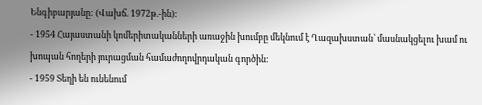Ենգիբարյանը: (Վախճ. 1972թ.-ին):
- 1954 Հայաստանի կոմերիտականների առաջին խումբը մեկնում է Ղազախստան՝ մասնակցելու խամ ու խոպան հողերի յուրացման համաժողովրդական գործին:
- 1959 Տեղի են ունենում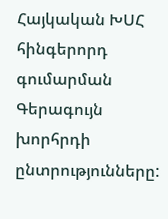Հայկական ԽՍՀ հինգերորդ գումարման Գերագույն խորհրդի ընտրությունները: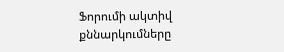Ֆորումի ակտիվ քննարկումները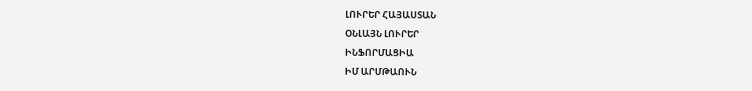ԼՈՒՐԵՐ ՀԱՅԱՍՏԱՆ
ՕՆԼԱՅՆ ԼՈՒՐԵՐ
ԻՆՖՈՐՄԱՑԻԱ
ԻՄ ԱՐՄԹԱՈՒՆ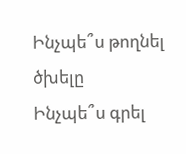Ինչպե՞ս թողնել ծխելը
Ինչպե՞ս գրել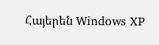Հայերեն Windows XP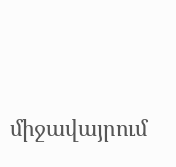միջավայրում